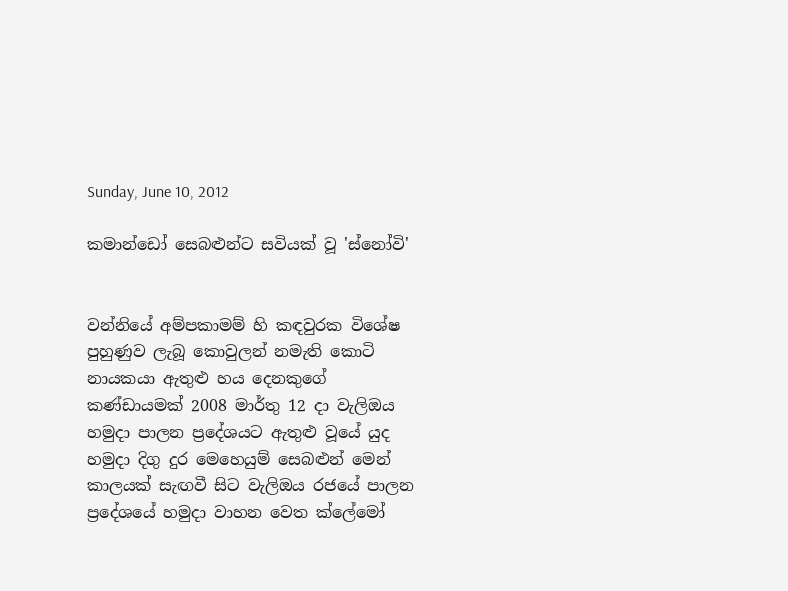Sunday, June 10, 2012

කමාන්ඩෝ සෙබළුන්ට සවියක් වූ 'ස්නෝවි'


වන්නියේ අම්පකාමම් හි කඳවුරක විශේෂ පුහුණුව ලැබූ කොවුලන් නමැති කොටි නායකයා ඇතුළු හය දෙනකුගේ කණ්ඩායමක් 2008 මාර්තු 12 දා වැලිඔය හමුදා පාලන ප්‍රදේශයට ඇතුළු වූයේ යුද හමුදා දිගු දුර මෙහෙයුම් සෙබළුන් මෙන් කාලයක් සැඟවී සිට වැලිඔය රජයේ පාලන ප්‍රදේශයේ හමුදා වාහන වෙත ක්ලේමෝ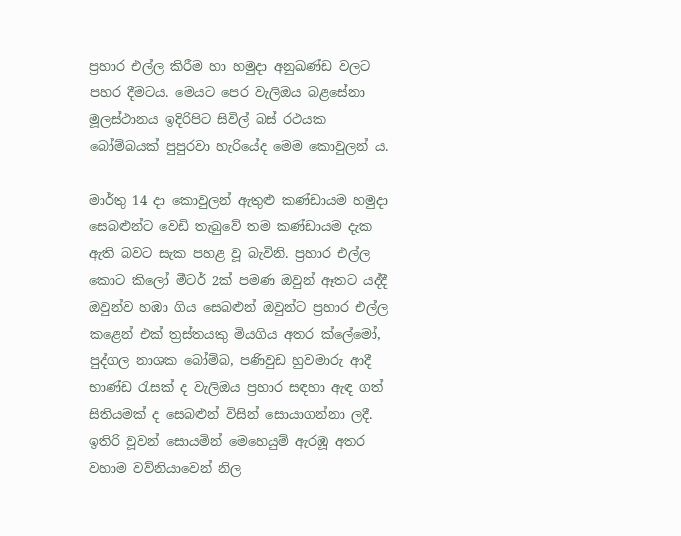ප්‍රහාර එල්ල කිරීම හා හමුදා අනුඛණ්ඩ වලට පහර දීමටය. මෙයට පෙර වැලිඔය බළසේනා මූලස්ථානය ඉදිරිපිට සිවිල් බස් රථයක බෝම්බයක් පුපුරවා හැරියේද මෙම කොවුලන් ය.

මාර්තු 14 දා කොවුලන් ඇතුළු කණ්ඩායම හමුදා සෙබළුන්ට වෙඩි තැබුවේ තම කණ්ඩායම දැක ඇති බවට සැක පහළ වූ බැවිනි. ප්‍රහාර එල්ල කොට කිලෝ මීටර් 2ක් පමණ ඔවුන් ඈතට යද්දී ඔවුන්ව හඹා ගිය සෙබළුන් ඔවුන්ට ප්‍රහාර එල්ල කළෙන් එක් ත්‍රස්තයකු මියගිය අතර ක්ලේමෝ, පුද්ගල නාශක බෝම්බ, පණිවුඩ හුවමාරු ආදී භාණ්ඩ රැසක් ද වැලිඔය ප්‍රහාර සඳහා ඇඳ ගත් සිතියමක් ද සෙබළුන් විසින් සොයාගන්නා ලදී. ඉතිරි වූවන් සොයමින් මෙහෙයුම් ඇරඹූ අතර වහාම වව්නියාවෙන් නිල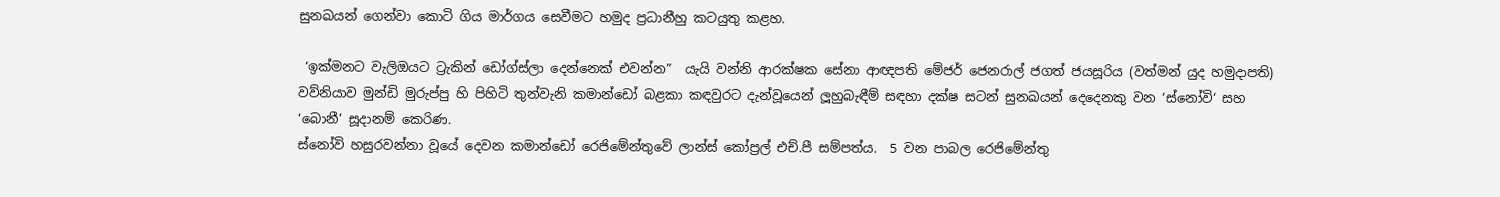සුනඛයන් ගෙන්වා කොටි ගිය මාර්ගය සෙවීමට හමුද ප්‍රධානීහු කටයුතු කළහ.

 ‘ඉක්මනට වැලිඔයට ට්‍රැකින් ඩෝග්ස්ලා දෙන්නෙක් එවන්න”  යැයි වන්නි ආරක්ෂක සේනා ආඥපති මේජර් ජෙනරාල් ජගත් ජයසූරිය (වත්මන් යුද හමුදාපති) වව්නියාව මුන්ඩි මුරුප්පු හි පිහිටි තුන්වැනි කමාන්ඩෝ බළකා කඳවුරට දැන්වූයෙන් ලූහුබැඳීම් සඳහා දක්ෂ සටන් සුනඛයන් දෙදෙනකු වන ‘ස්නෝවි‘ සහ ‘බොනී’ සූදානම් කෙරිණ.
ස්නෝවි හසුරවන්නා වූයේ දෙවන කමාන්ඩෝ රෙජිමේන්තුවේ ලාන්ස් කෝප්‍රල් එච්.පී සම්පත්ය.  5 වන පාබල රෙජිමේන්තු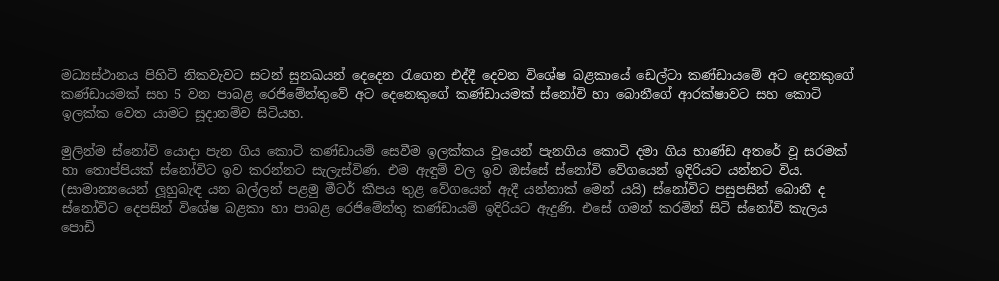මධ්‍යස්ථානය පිහිටි නිකවැවට සටන් සුනඛයන් දෙදෙන රැගෙන එද්දී දෙවන විශේෂ බළකායේ ඩෙල්ටා කණ්ඩායමේ අට දෙනකුගේ කණ්ඩායමක් සහ 5 වන පාබළ රෙජිමේන්තුවේ අට දෙනෙකුගේ කණ්ඩායමක් ස්නෝවි හා බොනීගේ ආරක්ෂාවට සහ කොටි ඉලක්ක වෙත යාමට සූදානම්ව සිටියහ.

මුලින්ම ස්නෝවි යොදා පැන ගිය කොටි කණ්ඩායම් සෙවීම ඉලක්කය වූයෙන් පැනගිය කොටි දමා ගිය භාණ්ඩ අතරේ වූ සරමක් හා තොප්පියක් ස්නෝවිට ඉව කරන්නට සැලැස්විණ. එම ඇඳුම් වල ඉව ඔස්සේ ස්නෝවි වේගයෙන් ඉදිරියට යන්නට විය. (සාමාන්‍යයෙන් ලූහුබැඳ යන බල්ලන් පළමු මීටර් කීපය තුළ වේගයෙන් ඇදී යන්නාක් මෙන් යයි) ස්නෝවිට පසුපසින් බොනී ද ස්නෝවිට දෙපසින් විශේෂ බළකා හා පාබළ රෙජිමේන්තු කණ්ඩායම් ඉදිරියට ඇදුණි. එසේ ගමන් කරමින් සිටි ස්නෝවි කැලය පොඩි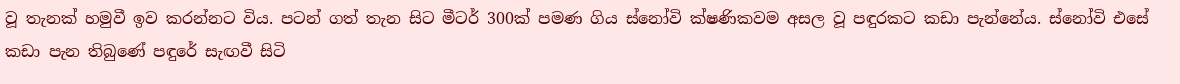වූ තැනක් හමුවී ඉව කරන්නට විය. පටන් ගත් තැන සිට මීටර් 300ක් පමණ ගිය ස්නෝවි ක්ෂණිකවම අසල වූ පඳුරකට කඩා පැන්නේය. ස්නෝවි එසේ කඩා පැන තිබුණේ පඳුරේ සැඟවී සිටි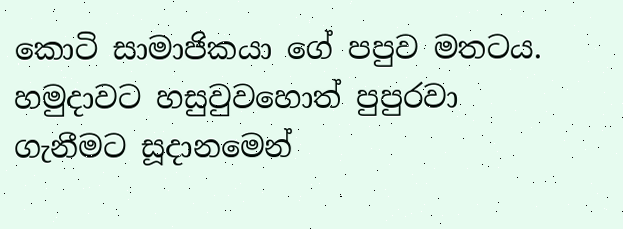කොටි සාමාජිකයා ගේ පපුව මතටය. හමුදාවට හසුවුවහොත් පුපුරවා ගැනීමට සූදානමෙන්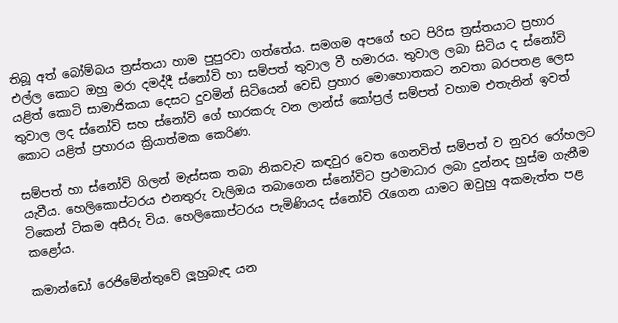තිබූ අත් බෝම්බය ත්‍රස්තයා හාම පුපුරවා ගත්තේය. සමගම අපගේ භට පිරිස ත්‍රස්තයාට ප්‍රහාර එල්ල කොට ඔහු මරා දමද්දී ස්නෝවි හා සම්පත් තුවාල වී හමාරය. තුවාල ලබා සිටිය ද ස්නෝවි යළිත් කොටි සාමාජිකයා දෙසට දුවමින් සිටියෙන් වෙඩි ප්‍රහාර මොහොතකට නවතා බරපතළ ලෙස තුවාල ලද ස්නෝවි සහ ස්නෝවි ගේ භාරකරු වන ලාන්ස් කෝප්‍රල් සම්පත් වහාම එතැනින් ඉවත් කොට යළිත් ප්‍රහාරය ක්‍රියාත්මක කෙරිණ.

සම්පත් හා ස්නෝවි ගිලන් මැස්සක තබා නිකවැව කඳවුර වෙත ගෙනවිත් සම්පත් ව නුවර රෝහලට යැවීය. හෙලිකොප්ටරය එනතුරු වැලිඔය තබාගෙන ස්නෝවිට ප්‍රථමාධාර ලබා දුන්නද හුස්ම ගැනීම ටිකෙන් ටිකම අසීරු විය. හෙලිකොප්ටරය පැමිණියද ස්නෝවි රැගෙන යාමට ඔවුහු අකමැත්ත පළ කළෝය.

කමාන්ඩෝ රෙජිමේන්තුවේ ලූහුබැඳ යන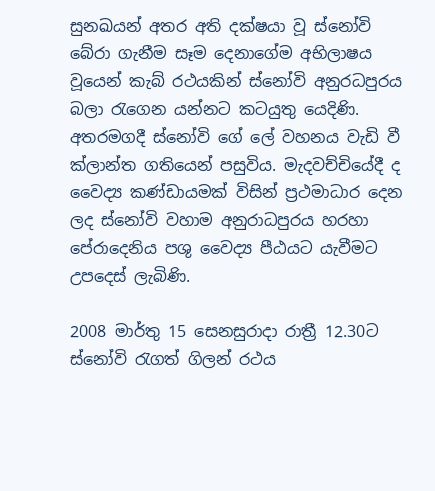සුනඛයන් අතර අති දක්ෂයා වූ ස්නෝවි බේරා ගැනීම සෑම දෙනාගේම අභිලාෂය වූයෙන් කැබ් රථයකින් ස්නෝවි අනුරධපුරය බලා රැගෙන යන්නට කටයුතු යෙදිණි. අතරමගදී ස්නෝවි ගේ ලේ වහනය වැඩි වී ක්ලාන්ත ගතියෙන් පසුවිය. මැදවච්චියේදී ද වෛද්‍ය කණ්ඩායමක් විසින් ප්‍රථමාධාර දෙන ලද ස්නෝවි වහාම අනුරාධපුරය හරහා පේරාදෙනිය පශු වෛද්‍ය පීඨයට යැවීමට උපදෙස් ලැබිණි.

2008 මාර්තු 15 සෙනසුරාදා රාත්‍රී 12.30ට ස්නෝවි රැගත් ගිලන් රථය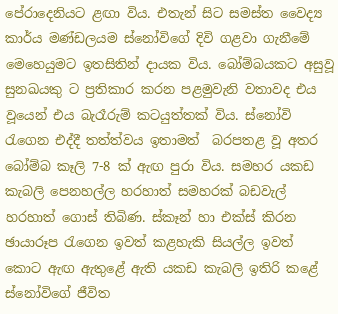පේරාදෙනියට ළඟා විය. එතැන් සිට සමස්ත වෛද්‍ය කාර්ය මණ්ඩලයම ස්නෝවිගේ දිවි ගළවා ගැනීමේ මෙහෙයුමට ඉතසිතින් දායක විය. බෝම්බයකට අසුවූ සුනඛයකු ට ප්‍රතිකාර කරන පළමුවැනි වතාවද එය වූයෙන් එය බැරෑරුම් කටයුත්තක් විය. ස්නෝවි රැගෙන එද්දී තත්ත්වය ඉතාමත්  බරපතළ වූ අතර බෝම්බ කෑලි 7-8 ක් ඇඟ පුරා විය. සමහර යකඩ කැබලි පෙනහල්ල හරහාත් සමහරක් බඩවැල් හරහාත් ගොස් තිබිණ. ස්කෑන් හා එක්ස් කිරන ඡායාරූප රැගෙන ඉවත් කළහැකි සියල්ල ඉවත් කොට ඇඟ ඇතුළේ ඇති යකඩ කැබලි ඉතිරි කළේ ස්නෝවිගේ ජීවිත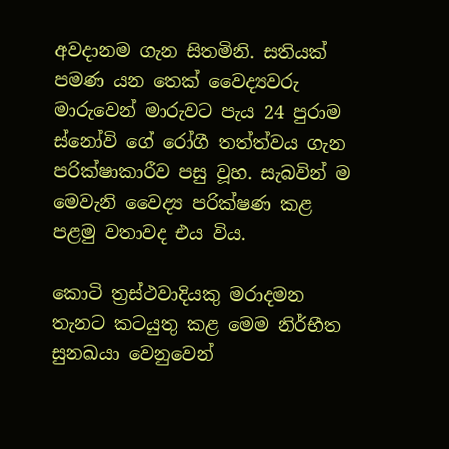අවදානම ගැන සිතමිනි. සතියක් පමණ යන තෙක් වෛද්‍යවරු මාරුවෙන් මාරුවට පැය 24 පුරාම ස්නෝවි ගේ රෝගී තත්ත්වය ගැන පරික්ෂාකාරීව පසු වූහ. සැබවින් ම මෙවැනි වෛද්‍ය පරික්ෂණ කළ පළමු වතාවද එය විය.

කොටි ත්‍රස්ථවාදියකු මරාදමන තැනට කටයුතු කළ මෙම නිර්භීත සුනඛයා වෙනුවෙන්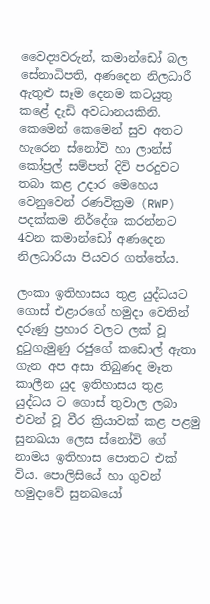වෛද්‍යවරුන්, කමාන්ඩෝ බල සේනාධිපති, අණදෙන නිලධාරී ඇතුළු සෑම දෙනම කටයුතු කළේ දැඩි අවධානයකිනි. කෙමෙන් කෙමෙන් සුව අතට හැරෙන ස්නෝවි හා ලාන්ස් කෝප්‍රල් සම්පත් දිවි පරදුවට තබා කළ උදාර මෙහෙය වෙනුවෙන් රණවික්‍රම (RWP)  පදක්කම නිර්දේශ කරන්නට 4වන කමාන්ඩෝ අණදෙන නිලධාරියා පියවර ගත්තේය.

ලංකා ඉතිහාසය තුළ යුද්ධයට ගොස් එළාරගේ හමුදා වෙතින් දරුණු ප්‍රහාර වලට ලක් වූ දුටුගැමුණු රජුගේ කඩොල් ඇතා ගැන අප අසා තිබුණද මෑත කාලීන යුද ඉතිහාසය තුළ යුද්ධය ට ගොස් තුවාල ලබා එවන් වූ වීර ක්‍රියාවක් කළ පළමු සුනඛයා ලෙස ස්නෝවි ගේ නාමය ඉතිහාස පොතට එක් විය. පොලිසියේ හා ගුවන් හමුදාවේ සුනඛයෝ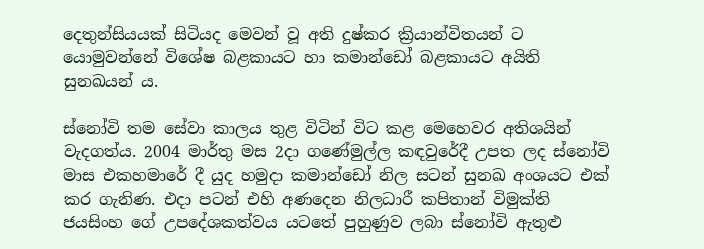දෙතුන්සියයක් සිටියද මෙවන් වූ අති දුෂ්කර ක්‍රියාන්විතයන් ට යොමුවන්නේ විශේෂ බළකායට හා කමාන්ඩෝ බළකායට අයිති සුනඛයන් ය.

ස්නෝවි තම සේවා කාලය තුළ විටින් විට කළ මෙහෙවර අතිශයින් වැදගත්ය. 2004 මාර්තු මස 2දා ගණේමුල්ල කඳවුරේදී උපත ලද ස්නෝවි මාස එකහමාරේ දී යුද හමුදා කමාන්ඩෝ නිල සටන් සුනඛ අංශයට එක් කර ගැනිණ. එදා පටන් එහි අණදෙන නිලධාරී කපිතාන් විමුක්ති ජයසිංහ ගේ උපදේශකත්වය යටතේ පුහුණුව ලබා ස්නෝවි ඇතුළු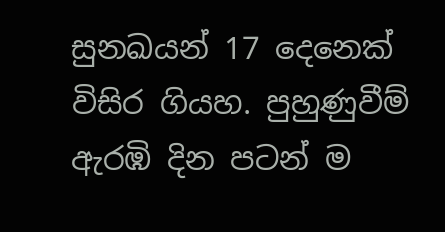සුනඛයන් 17 දෙනෙක් විසිර ගියහ. පුහුණුවීම් ඇරඹි දින පටන් ම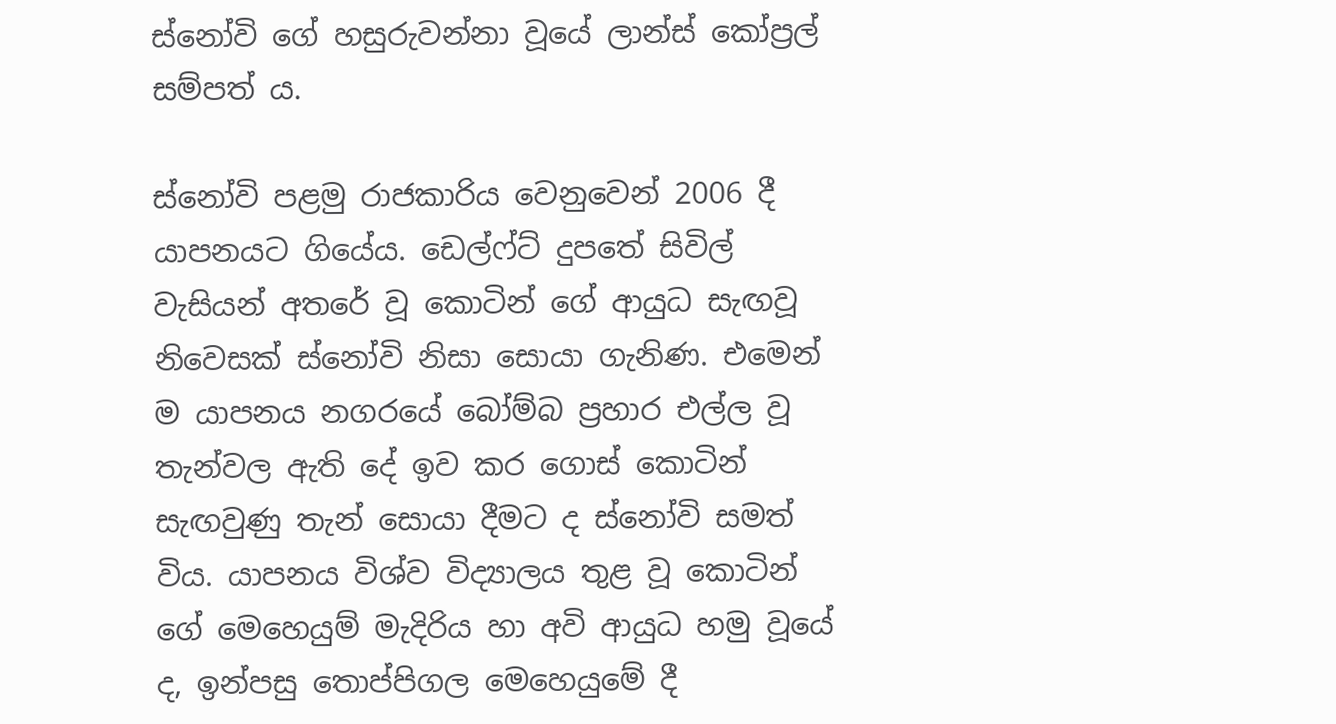ස්නෝවි ගේ හසුරුවන්නා වූයේ ලාන්ස් කෝප්‍රල් සම්පත් ය.

ස්නෝවි පළමු රාජකාරිය වෙනුවෙන් 2006 දී යාපනයට ගියේය. ඩෙල්ෆ්ට් දුපතේ සිවිල් වැසියන් අතරේ වූ කොටින් ගේ ආයුධ සැඟවූ නිවෙසක් ස්නෝවි නිසා සොයා ගැනිණ. එමෙන් ම යාපනය නගරයේ බෝම්බ ප්‍රහාර එල්ල වූ තැන්වල ඇති දේ ඉව කර ගොස් කොටින් සැඟවුණු තැන් සොයා දීමට ද ස්නෝවි සමත් විය. යාපනය විශ්ව විද්‍යාලය තුළ වූ කොටින් ගේ මෙහෙයුම් මැදිරිය හා අවි ආයුධ හමු වූයේ ද, ඉන්පසු තොප්පිගල මෙහෙයුමේ දී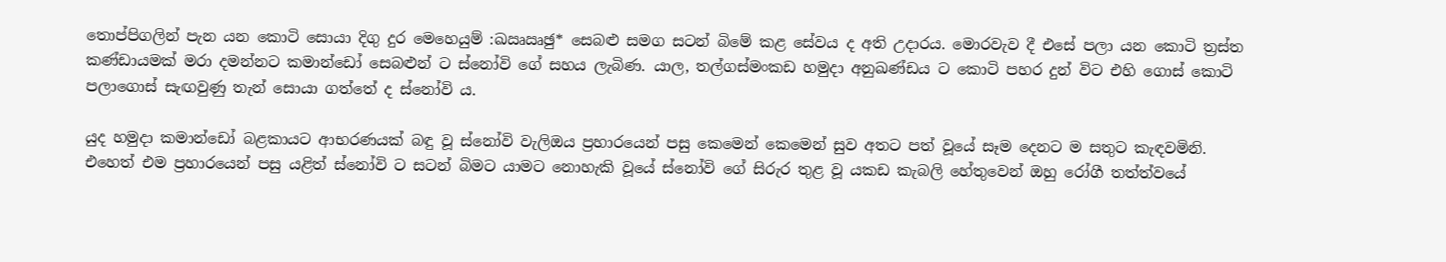තොප්පිගලින් පැන යන කොටි සොයා දිගු දුර මෙහෙයුම් :ඛඍඍඡු* සෙබළු සමග සටන් බිමේ කළ සේවය ද අති උදාරය. මොරවැව දී එසේ පලා යන කොටි ත්‍රස්ත කණ්ඩායමක් මරා දමන්නට කමාන්ඩෝ සෙබළුන් ට ස්නෝවි ගේ සහය ලැබිණ. යාල, තල්ගස්මංකඩ හමුදා අනුඛණ්ඩය ට කොටි පහර දුන් විට එහි ගොස් කොටි පලාගොස් සැඟවුණු තැන් සොයා ගත්තේ ද ස්නෝවි ය.

යුද හමුදා කමාන්ඩෝ බළකායට ආභරණයක් බඳු වූ ස්නෝවි වැලිඔය ප්‍රහාරයෙන් පසු කෙමෙන් කෙමෙන් සුව අතට පත් වූයේ සෑම දෙනට ම සතුට කැඳවමිනි. එහෙත් එම ප්‍රහාරයෙන් පසු යළිත් ස්නෝවි ට සටන් බිමට යාමට නොහැකි වූයේ ස්නෝවි ගේ සිරුර තුළ වූ යකඩ කැබලි හේතුවෙන් ඔහු රෝගී තත්ත්වයේ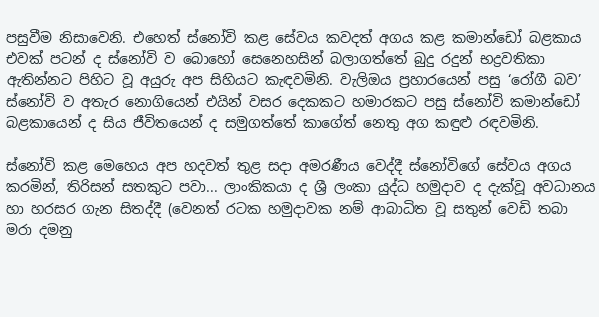පසුවීම නිසාවෙනි. එහෙත් ස්නෝවි කළ සේවය කවදත් අගය කළ කමාන්ඩෝ බළකාය එවක් පටන් ද ස්නෝවි ව බොහෝ සෙනෙහසින් බලාගත්තේ බුදු රදුන් භද්‍රවතිකා ඇතින්නට පිහිට වූ අයුරු අප සිහියට කැඳවමිනි. වැලිඔය ප්‍රහාරයෙන් පසු ‘රෝගී බව’ ස්නෝවි ව අතැර නොගියෙන් එයින් වසර දෙකකට හමාරකට පසු ස්නෝවි කමාන්ඩෝ බළකායෙන් ද සිය ජීවිතයෙන් ද සමුගත්තේ කාගේත් නෙතු අග කඳුළු රඳවමිනි.

ස්නෝවි කළ මෙහෙය අප හදවත් තුළ සදා අමරණීය වෙද්දී ස්නෝවිගේ සේවය අගය කරමින්, තිරිසන් සතකුට පවා... ලාංකිකයා ද ශ්‍රී ලංකා යුද්ධ හමුදාව ද දැක්වූ අවධානය හා හරසර ගැන සිතද්දී (වෙනත් රටක හමුදාවක නම් ආබාධිත වූ සතුන් වෙඩි තබා මරා දමනු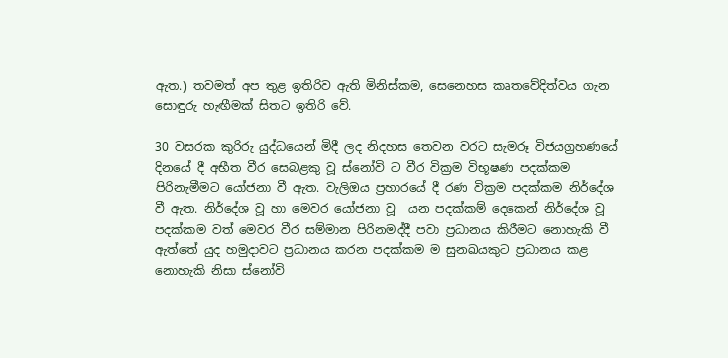ඇත.) තවමත් අප තුළ ඉතිරිව ඇති මිනිස්කම, සෙනෙහස කෘතවේදිත්වය ගැන සොඳුරු හැඟීමක් සිතට ඉතිරි වේ.

30 වසරක කුරිරු යුද්ධයෙන් මිදී ලද නිදහස තෙවන වරට සැමරූ විජයග්‍රහණයේ දිනයේ දී අභීත වීර සෙබළකු වූ ස්නෝවි ට වීර වික්‍රම විභූෂණ පදක්කම පිරිනැමීමට යෝජනා වී ඇත. වැලිඔය ප්‍රහාරයේ දී රණ වික්‍රම පදක්කම නිර්දේශ වී ඇත. නිර්දේශ වූ හා මෙවර යෝජනා වූ  යන පදක්කම් දෙකෙන් නිර්දේශ වූ පදක්කම වත් මෙවර වීර සම්මාන පිරිනමද්දී පවා ප්‍රධානය කිරීමට නොහැකි වී ඇත්තේ යුද හමුදාවට ප්‍රධානය කරන පදක්කම ම සුනඛයකුට ප්‍රධානය කළ නොහැකි නිසා ස්නෝවි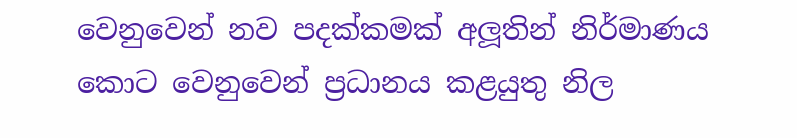වෙනුවෙන් නව පදක්කමක් අලූතින් නිර්මාණය කොට වෙනුවෙන් ප්‍රධානය කළයුතු නිල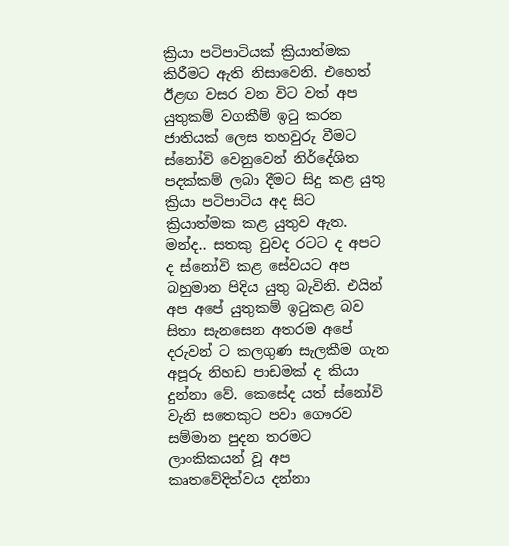ක්‍රියා පටිපාටියක් ක්‍රියාත්මක කිරීමට ඇති නිසාවෙනි. එහෙත් ඊළඟ වසර වන විට වත් අප යුතුකම් වගකීම් ඉටු කරන ජාතියක් ලෙස තහවුරු වීමට ස්නෝවි වෙනුවෙන් නිර්දේශිත පදක්කම් ලබා දීමට සිදු කළ යුතු ක්‍රියා පටිපාටිය අද සිට ක්‍රියාත්මක කළ යුතුව ඇත. මන්ද.. සතකු වුවද රටට ද අපට   ද ස්නෝවි කළ සේවයට අප බහුමාන පිදිය යුතු බැවිනි. එයින් අප අපේ යුතුකම් ඉටුකළ බව සිතා සැනසෙන අතරම අපේ දරුවන් ට කලගුණ සැලකීම ගැන අපූරු නිහඩ පාඩමක් ද කියා දුන්නා වේ. කෙසේද යත් ස්නෝවි වැනි සතෙකුට පවා ගෞරව සම්මාන පුදන තරමට ලාංකිකයන් වූ අප කෘතවේදිත්වය දන්නා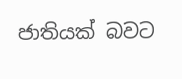ජාතියක් බවට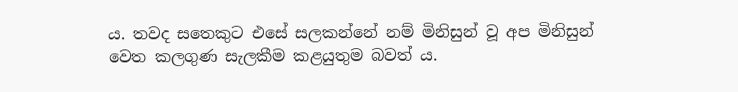ය. තවද සතෙකුට එසේ සලකන්නේ නම් මිනිසුන් වූ අප මිනිසුන් වෙත කලගුණ සැලකීම කළයුතුම බවත් ය.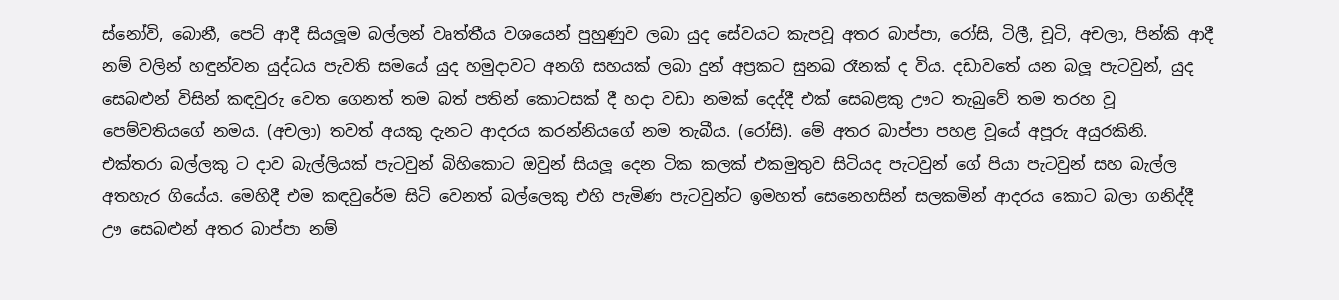ස්නෝවි, බොනී, පෙට් ආදී සියලූම බල්ලන් වෘත්තීය වශයෙන් පුහුණුව ලබා යුද සේවයට කැපවූ අතර බාප්පා, රෝසි, ටිලී, චූටි, අචලා, පින්කි ආදී නම් වලින් හඳුන්වන යුද්ධය පැවති සමයේ යුද හමුදාවට අනගි සහයක් ලබා දුන් අප්‍රකට සුනඛ රෑනක් ද විය. දඩාවතේ යන බලූ පැටවුන්, යුද සෙබළුන් විසින් කඳවුරු වෙත ගෙනත් තම බත් පතින් කොටසක් දී හදා වඩා නමක් දෙද්දී එක් සෙබළකු ඌට තැබුවේ තම තරහ වූ පෙම්වතියගේ නමය. (අචලා) තවත් අයකු දැනට ආදරය කරන්නියගේ නම තැබීය. (රෝසි). මේ අතර බාප්පා පහළ වූයේ අපූරු අයුරකිනි. එක්තරා බල්ලකු ට දාව බැල්ලියක් පැටවුන් බිහිකොට ඔවුන් සියලූ දෙන ටික කලක් එකමුතුව සිටියද පැටවුන් ගේ පියා පැටවුන් සහ බැල්ල අතහැර ගියේය. මෙහිදී එම කඳවුරේම සිටි වෙනත් බල්ලෙකු එහි පැමිණ පැටවුන්ට ඉමහත් සෙනෙහසින් සලකමින් ආදරය කොට බලා ගනිද්දී ඌ සෙබළුන් අතර බාප්පා නම්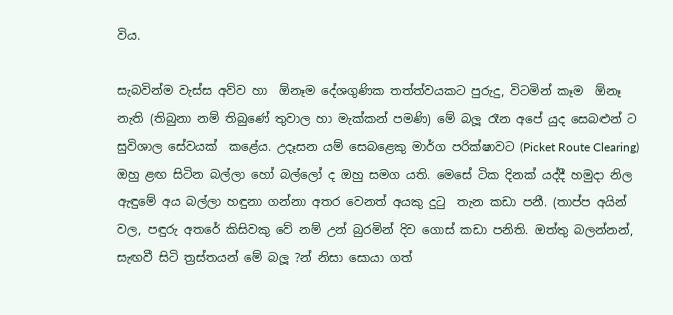විය.

සැබවින්ම වැස්ස අව්ව හා  ඕනෑම දේශගුණික තත්ත්වයකට පුරුදු, විටමින් කෑම  ඕනෑ නැති (තිබුනා නම් තිබුණේ තුවාල හා මැක්කන් පමණි) මේ බලූ රෑන අපේ යුද සෙබළුන් ට සුවිශාල සේවයක්  කළේය. උදෑසන යම් සෙබළෙකු මාර්ග පරික්ෂාවට (Picket Route Clearing) ඔහු ළඟ සිටින බල්ලා හෝ බල්ලෝ ද ඔහු සමග යති. මෙසේ ටික දිනක් යද්දී හමුදා නිල ඇඳුමේ අය බල්ලා හඳුනා ගන්නා අතර වෙනත් අයකු දුටු  තැන කඩා පනී. (තාප්ප අයින් වල, පඳුරු අතරේ කිසිවකු වේ නම් උන් බුරමින් දිව ගොස් කඩා පනිති. ඔත්තු බලන්නන්, සැඟවී සිටි ත්‍රස්තයන් මේ බලූ ?න් නිසා සොයා ගත්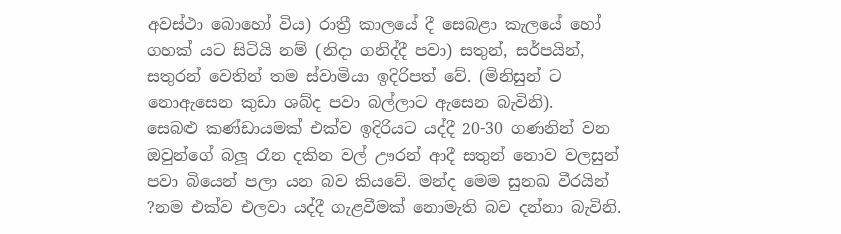අවස්ථා බොහෝ විය) රාත්‍රී කාලයේ දී සෙබළා කැලයේ හෝ ගහක් යට සිටියි නම් (නිදා ගනිද්දී පවා) සතුන්, සර්පයින්, සතුරන් වෙතින් තම ස්වාමියා ඉදිරිපත් වේ. (මිනිසුන් ට නොඇසෙන කුඩා ශබ්ද පවා බල්ලාට ඇසෙන බැවිනි).
සෙබළු කණ්ඩායමක් එක්ව ඉදිරියට යද්දී 20-30 ගණනින් වන ඔවුන්ගේ බලූ රෑන දකින වල් ඌරන් ආදී සතුන් නොව වලසුන් පවා බියෙන් පලා යන බව කියවේ. මන්ද මෙම සුනඛ වීරයින් ?නම එක්ව එලවා යද්දී ගැළවීමක් නොමැති බව දන්නා බැවිනි.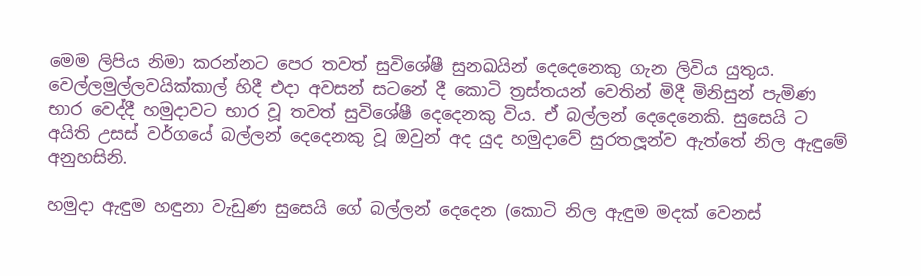මෙම ලිපිය නිමා කරන්නට පෙර තවත් සුවිශේෂී සුනඛයින් දෙදෙනෙකු ගැන ලිවිය යුතුය. වෙල්ලමුල්ලවයික්කාල් හිදී එදා අවසන් සටනේ දී කොටි ත්‍රස්තයන් වෙතින් මිදී මිනිසුන් පැමිණ භාර වෙද්දී හමුදාවට භාර වූ තවත් සුවිශේෂී දෙදෙනකු විය. ඒ බල්ලන් දෙදෙනෙකි. සුසෙයි ට අයිති උසස් වර්ගයේ බල්ලන් දෙදෙනකු වූ ඔවුන් අද යුද හමුදාවේ සුරතලූන්ව ඇත්තේ නිල ඇඳුමේ අනුහසිනි.

හමුදා ඇඳුම හඳුනා වැඩුණ සුසෙයි ගේ බල්ලන් දෙදෙන (කොටි නිල ඇඳුම මදක් වෙනස්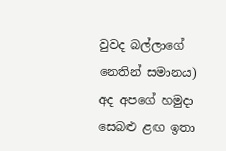වුවද බල්ලාගේ නෙතින් සමානය) අද අපගේ හමුදා සෙබළු ළඟ ඉතා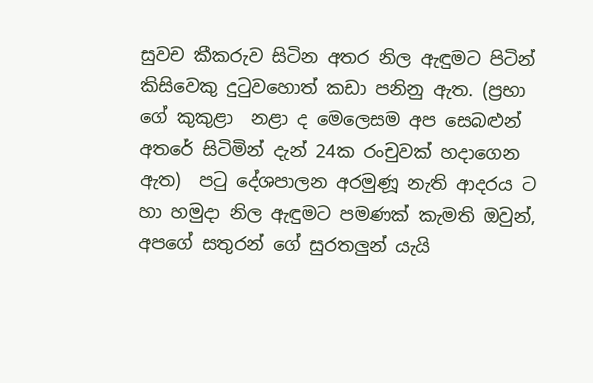සුවච කීකරුව සිටින අතර නිල ඇඳුමට පිටින් කිසිවෙකු දුටුවහොත් කඩා පනිනු ඇත. (ප්‍රභා ගේ කුකුළා  නළා ද මෙලෙසම අප සෙබළුන් අතරේ සිටිමින් දැන් 24ක රංචුවක් හදාගෙන ඇත)  පටු දේශපාලන අරමුණූ නැති ආදරය ට හා හමුදා නිල ඇඳුමට පමණක් කැමති ඔවුන්, අපගේ සතුරන් ගේ සුරතලුන් යැයි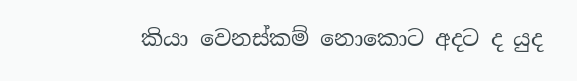කියා වෙනස්කම් නොකොට අදට ද යුද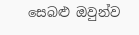සෙබළු ඔවුන්ව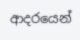ආදරයෙන්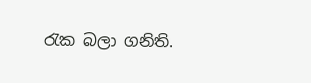රැක බලා ගනිති.